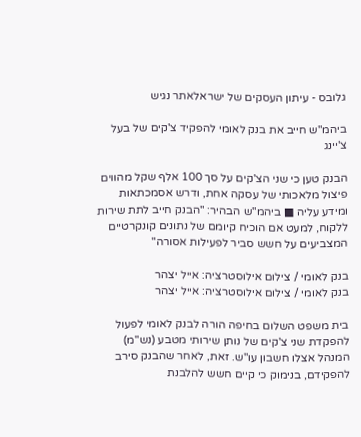גלובס - עיתון העסקים של ישראלאתר נגיש

ביהמ"ש חייב את בנק לאומי להפקיד צ'קים של בעל צ'יינג

הבנק טען כי שני הצ'קים על סך 100 אלף שקל מהווים פיצול מלאכותי של עסקה אחת, ודרש אסמכתאות ומידע עליה ■ ביהמ"ש הבהיר: "הבנק חייב לתת שירות ללקוח, למעט אם הוכיח קיומם של נתונים קונקרטיים המצביעים על חשש סביר לפעילות אסורה"

בנק לאומי / צילום אילוסטרציה: אייל יצהר
בנק לאומי / צילום אילוסטרציה: אייל יצהר

בית משפט השלום בחיפה הורה לבנק לאומי לפעול להפקדת שני צ'קים של נותן שירותי מטבע (נש"מ) המנהל אצלו חשבון עו"ש. זאת, לאחר שהבנק סירב להפקידם, בנימוק כי קיים חשש להלבנת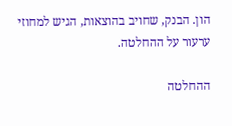הון. הבנק, שחויב בהוצאות, הגיש למחוזי ערעור על ההחלטה.

ההחלטה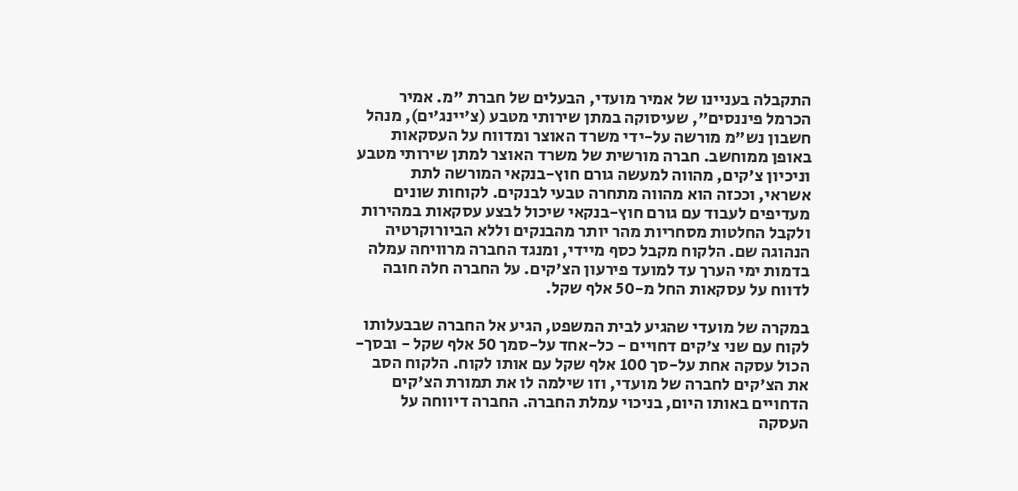התקבלה בעניינו של אמיר מועדי, הבעלים של חברת "מ. אמיר הכרמל פיננסים", שעיסוקה במתן שירותי מטבע (צ'יינג'ים), מנהל חשבון נש"מ מורשה על-ידי משרד האוצר ומדווח על העסקאות באופן ממוחשב. חברה מורשית של משרד האוצר למתן שירותי מטבע וניכיון צ'קים, מהווה למעשה גורם חוץ-בנקאי המורשה לתת אשראי, וככזה הוא מהווה מתחרה טבעי לבנקים. לקוחות שונים מעדיפים לעבוד עם גורם חוץ-בנקאי שיכול לבצע עסקאות במהירות ולקבל החלטות מסחריות מהר יותר מהבנקים וללא הביורוקרטיה הנהוגה שם. הלקוח מקבל כסף מיידי, ומנגד החברה מרוויחה עמלה בדמות ימי הערך עד למועד פירעון הצ'קים. על החברה חלה חובה לדווח על עסקאות החל מ-50 אלף שקל.

במקרה של מועדי שהגיע לבית המשפט, הגיע אל החברה שבבעלותו לקוח עם שני צ'קים דחויים - כל-אחד על-סמך 50 אלף שקל - ובסך-הכול עסקה אחת על-סך 100 אלף שקל עם אותו לקוח. הלקוח הסב את הצ'קים לחברה של מועדי, וזו שילמה לו את תמורת הצ'קים הדחויים באותו היום, בניכוי עמלת החברה. החברה דיווחה על העסקה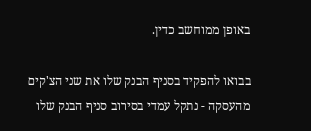באופן ממוחשב כדין.

בבואו להפקיד בסניף הבנק שלו את שני הצ'קים מהעסקה - נתקל עמדי בסירוב סניף הבנק שלו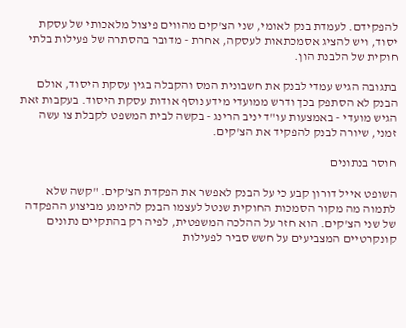להפקידם. לעמדת בנק לאומי, שני הצ'קים מהווים פיצול מלאכותי של עסקת יסוד, ויש להציג אסמכתאות לעסקה, אחרת - מדובר בהסתרה של פעילות בלתי חוקית של הלבנת הון.

בתגובה הגיש עמדי לבנק את חשבונית המס והקבלה בגין עסקת היסוד, אולם הבנק לא הסתפק בכך ודרש ממועדי מידע נוסף אודות עסקת היסוד. בעקבות זאת הגיש מועדי - באמצעות עו"ד יניב הרינג - בקשה לבית המשפט לקבלת צו עשה זמני, שיורה לבנק להפקיד את הצ'קים.

חוסר בנתונים

השופט אייל דורון קבע כי על הבנק לאפשר את הפקדת הצ'קים. "קשה שלא לתמוה מה מקור הסמכות החוקית שנטל לעצמו הבנק להימנע מביצוע ההפקדה של שני הצ'קים. הוא חזר על ההלכה המשפטית, לפיה רק בהתקיים נתונים קונקרטיים המצביעים על חשש סביר לפעילות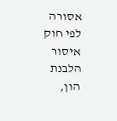אסורה לפי חוק איסור הלבנת הון,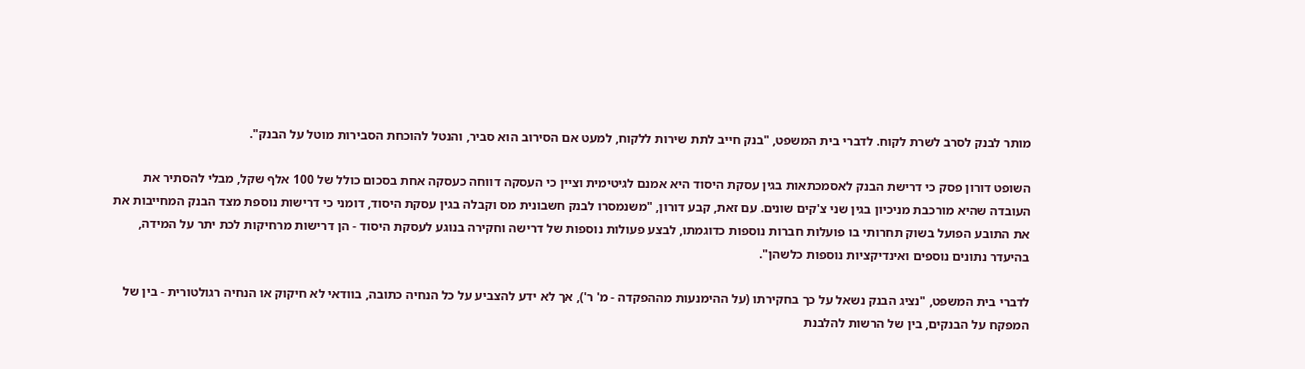מותר לבנק לסרב לשרת לקוח. לדברי בית המשפט, "בנק חייב לתת שירות ללקוח, למעט אם הסירוב הוא סביר, והנטל להוכחת הסבירות מוטל על הבנק".

השופט דורון פסק כי דרישת הבנק לאסמכתאות בגין עסקת היסוד היא אמנם לגיטימית וציין כי העסקה דווחה כעסקה אחת בסכום כולל של 100 אלף שקל, מבלי להסתיר את העובדה שהיא מורכבת מניכיון בגין שני צ'קים שונים. עם זאת, קבע דורון, "משנמסרו לבנק חשבונית מס וקבלה בגין עסקת היסוד, דומני כי דרישות נוספת מצד הבנק המחייבות את את התובע הפועל בשוק תחרותי בו פועלות חברות נוספות כדוגמתו, לבצע פעולות נוספות של דרישה וחקירה בנוגע לעסקת היסוד - הן דרישות מרחיקות לכת יתר על המידה, בהיעדר נתונים נוספים ואינדיקציות נוספות כלשהן".

לדברי בית המשפט, "נציג הבנק נשאל על כך בחקירתו (על ההימנעות מההפקדה - מ' ר'), אך לא ידע להצביע על כל הנחיה כתובה, בוודאי לא חיקוק או הנחיה רגולטורית - בין של המפקח על הבנקים, בין של הרשות להלבנת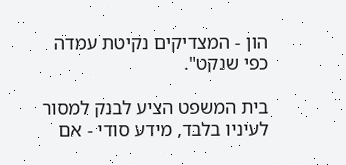הון - המצדיקים נקיטת עמדה כפי שנקט".

בית המשפט הציע לבנק למסור לעיניו בלבד, מידע סודי - אם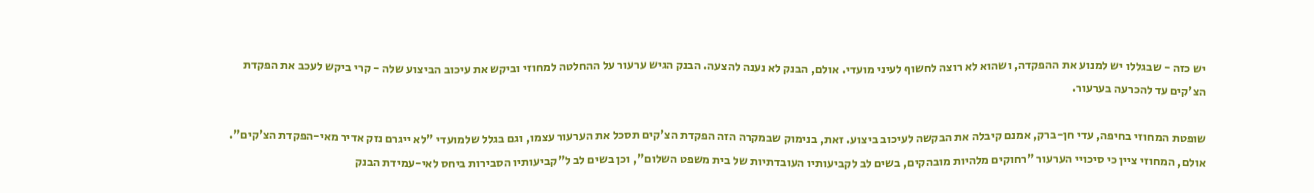יש כזה - שבגללו יש למנוע את ההפקדה, ושהוא לא רוצה לחשוף לעיני מועדי. אולם, הבנק לא נענה להצעה. הבנק הגיש ערעור על ההחלטה למחוזי וביקש את עיכוב הביצוע שלה - קרי ביקש לעכב את הפקדת הצ'קים עד להכרעה בערעור.

שופטת המחוזי בחיפה, עדי חן-ברק, אמנם קיבלה את הבקשה לעיכוב ביצוע. זאת, בנימוק שבמקרה הזה הפקדת הצ'קים תסכל את הערעור עצמו, וגם בגלל שלמועדי "לא ייגרם נזק אדיר מאי-הפקדת הצ'קים". אולם, המחוזי ציין כי סיכויי הערעור "רחוקים מלהיות מובהקים, בשים לב לקביעותיו העובדתיות של בית משפט השלום", וכן בשים לב ל"קביעותיו הסבירות ביחס לאי-עמידת הבנק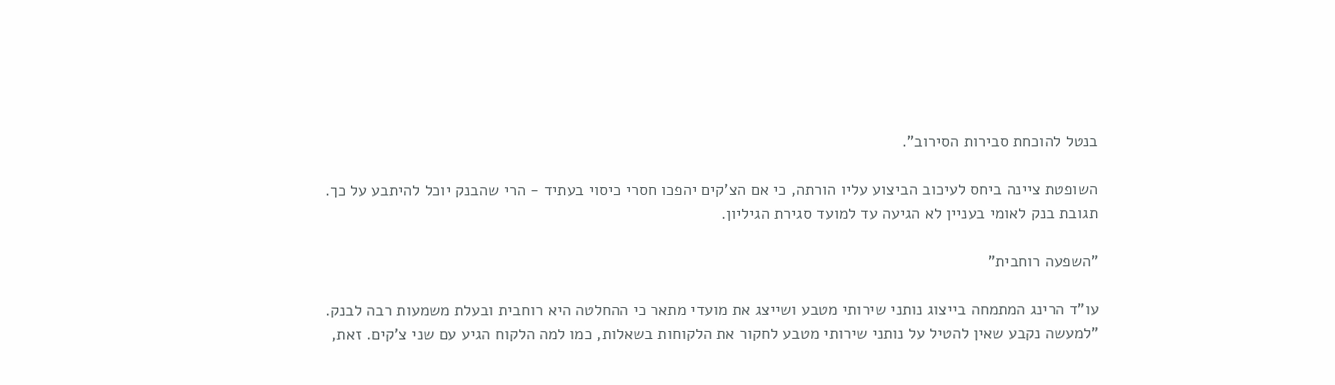בנטל להוכחת סבירות הסירוב".

השופטת ציינה ביחס לעיכוב הביצוע עליו הורתה, כי אם הצ'קים יהפכו חסרי כיסוי בעתיד - הרי שהבנק יוכל להיתבע על כך. תגובת בנק לאומי בעניין לא הגיעה עד למועד סגירת הגיליון.

"השפעה רוחבית"

עו"ד הרינג המתמחה בייצוג נותני שירותי מטבע ושייצג את מועדי מתאר כי ההחלטה היא רוחבית ובעלת משמעות רבה לבנק. "למעשה נקבע שאין להטיל על נותני שירותי מטבע לחקור את הלקוחות בשאלות, כמו למה הלקוח הגיע עם שני צ'קים. זאת,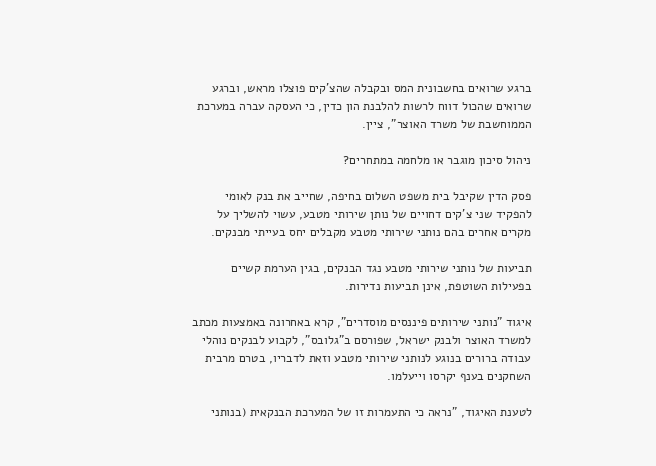ברגע שרואים בחשבונית המס ובקבלה שהצ'קים פוצלו מראש, וברגע שרואים שהכול דווח לרשות להלבנת הון כדין, כי העסקה עברה במערכת הממוחשבת של משרד האוצר", ציין.

ניהול סיכון מוגבר או מלחמה במתחרים?

פסק הדין שקיבל בית משפט השלום בחיפה, שחייב את בנק לאומי להפקיד שני צ'קים דחויים של נותן שירותי מטבע, עשוי להשליך על מקרים אחרים בהם נותני שירותי מטבע מקבלים יחס בעייתי מבנקים.

תביעות של נותני שירותי מטבע נגד הבנקים, בגין הערמת קשיים בפעילות השוטפת, אינן תביעות נדירות.

איגוד "נותני שירותים פיננסים מוסדרים", קרא באחרונה באמצעות מכתב למשרד האוצר ולבנק ישראל, שפורסם ב"גלובס", לקבוע לבנקים נוהלי עבודה ברורים בנוגע לנותני שירותי מטבע וזאת לדבריו, בטרם מרבית השחקנים בענף יקרסו וייעלמו.

לטענת האיגוד, "נראה כי התעמרות זו של המערכת הבנקאית (בנותני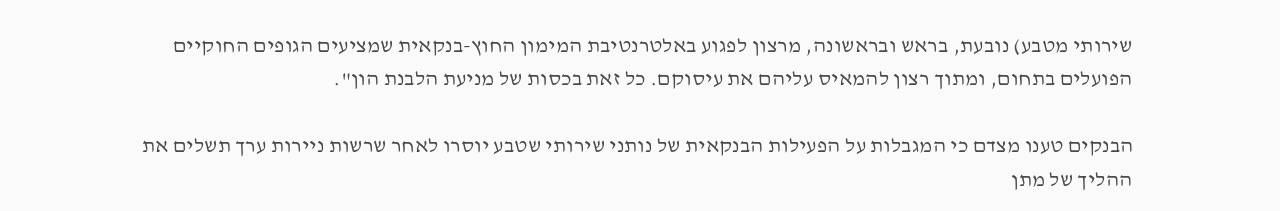שירותי מטבע) נובעת, בראש ובראשונה, מרצון לפגוע באלטרנטיבת המימון החוץ-בנקאית שמציעים הגופים החוקיים הפועלים בתחום, ומתוך רצון להמאיס עליהם את עיסוקם. כל זאת בכסות של מניעת הלבנת הון".

הבנקים טענו מצדם כי המגבלות על הפעילות הבנקאית של נותני שירותי שטבע יוסרו לאחר שרשות ניירות ערך תשלים את ההליך של מתן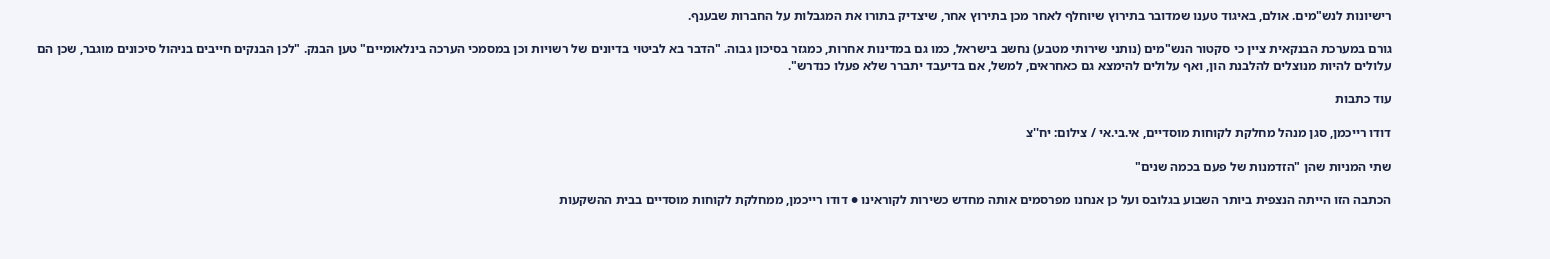רישיונות לנש"מים. אולם, באיגוד טענו שמדובר בתירוץ שיוחלף לאחר מכן בתירוץ אחר, שיצדיק בתורו את המגבלות על החברות שבענף.

גורם במערכת הבנקאית ציין כי סקטור הנש"מים (נותני שירותי מטבע) נחשב בישראל, כמו גם במדינות אחרות, כמגזר בסיכון גבוה. "הדבר בא לביטוי בדיונים של רשויות וכן במסמכי הערכה בינלאומיים" טען הבנק. "לכן הבנקים חייבים בניהול סיכונים מוגבר, שכן הם עלולים להיות מנוצלים להלבנת הון, ואף עלולים להימצא גם כאחראים, למשל, אם בדיעבד יתברר שלא פעלו כנדרש".

עוד כתבות

דודו רייכמן, סגן מנהל מחלקת לקוחות מוסדיים, אי.בי.אי / צילום: יח''צ

שתי המניות שהן "הזדמנות של פעם בכמה שנים"

הכתבה הזו הייתה הנצפית ביותר השבוע בגלובס ועל כן אנחנו מפרסמים אותה מחדש כשירות לקוראינו ● דודו רייכמן, ממחלקת לקוחות מוסדיים בבית ההשקעות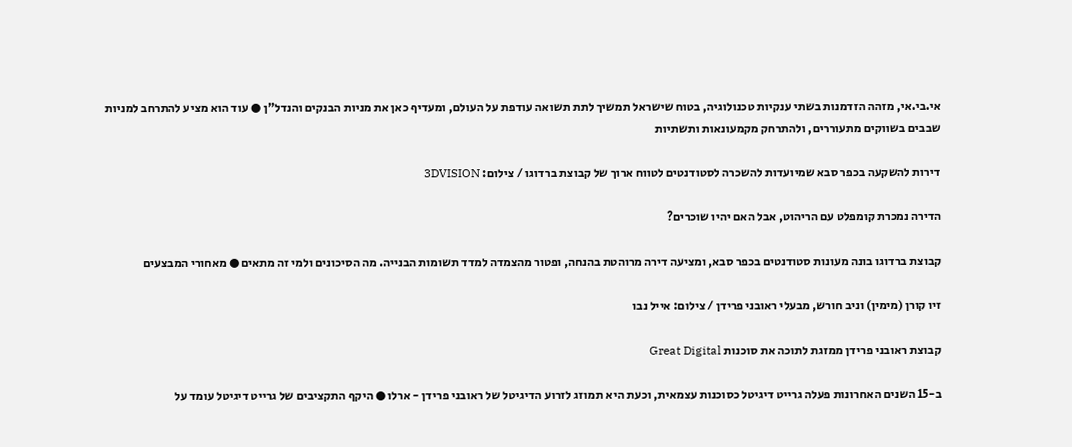אי.בי.אי, מזהה הזדמנות בשתי ענקיות טכנולוגיה, בטוח שישראל תמשיך לתת תשואה עודפת על העולם, ומעדיף כאן את מניות הבנקים והנדל"ן ● עוד הוא מציע להתרחב למניות שבבים בשווקים מתעוררים, ולהתרחק מקמעונאות ותשתיות

דירות להשקעה בכפר סבא שמיועדות להשכרה לסטודנטים לטווח ארוך של קבוצת ברדוגו / צילום: 3DVISION

הדירה נמכרת קומפלט עם הריהוט, אבל האם יהיו שוכרים?

קבוצת ברדוגו בונה מעונות סטודנטים בכפר סבא, ומציעה דירה מרוהטת בהנחה, ופטור מהצמדה למדד תשומות הבנייה. מה הסיכונים ולמי זה מתאים ● מאחורי המבצעים

זיו קורן (מימין) וניב חורש, מבעלי ראובני פרידן / צילום: אייל נבו

קבוצת ראובני פרידן ממזגת לתוכה את סוכנות Great Digital

ב-15 השנים האחרונות פעלה גרייט דיגיטל כסוכנות עצמאית, וכעת היא תמוזג לזרוע הדיגיטל של ראובני פרידן - ארלו ● היקף התקציבים של גרייט דיגיטל עומד על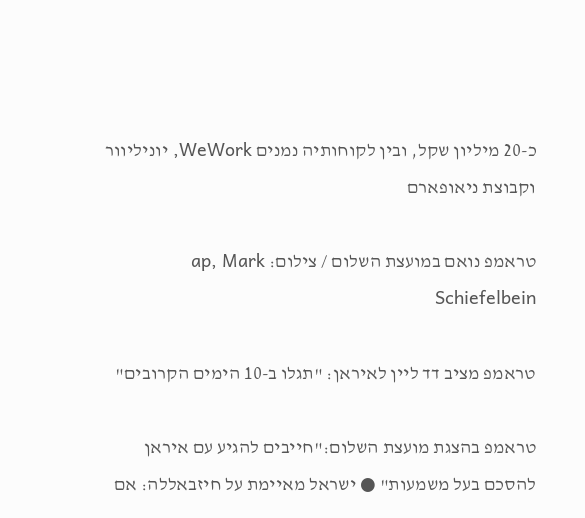כ-20 מיליון שקל, ובין לקוחותיה נמנים WeWork, יוניליוור וקבוצת ניאופארם

טראמפ נואם במועצת השלום / צילום: ap, Mark Schiefelbein

טראמפ מציב דד ליין לאיראן: "תגלו ב-10 הימים הקרובים"

טראמפ בהצגת מועצת השלום:"חייבים להגיע עם איראן להסכם בעל משמעות" ● ישראל מאיימת על חיזבאללה: אם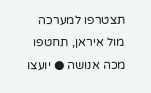תצטרפו למערכה מול איראן, תחטפו מכה אנושה ● יועצו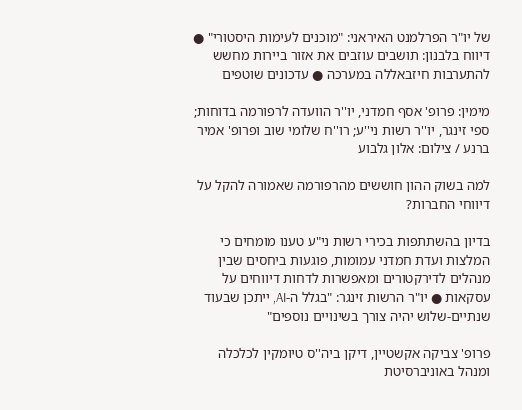של יו"ר הפרלמנט האיראני: "מוכנים לעימות היסטורי" ● דיווח בלבנון: תושבים עוזבים את אזור ביירות מחשש להתערבות חיזבאללה במערכה ● עדכונים שוטפים

מימין: פרופ' אסף חמדני, יו''ר הוועדה לרפורמה בדוחות; ספי זינגר, יו''ר רשות ני''ע; רו''ח שלומי שוב ופרופ' אמיר ברנע / צילום: אלון גלבוע

למה בשוק ההון חוששים מהרפורמה שאמורה להקל על דיווחי החברות?

בדיון בהשתתפות בכירי רשות ני"ע טענו מומחים כי המלצות ועדת חמדני עמומות, פוגעות ביחסים שבין מנהלים לדירקטורים ומאפשרות לדחות דיווחים על עסקאות ● יו"ר הרשות זינגר: "בגלל ה-AI, ייתכן שבעוד שנתיים-שלוש יהיה צורך בשינויים נוספים"

פרופ' צביקה אקשטיין, דיקן ביה''ס טיומקין לכלכלה ומנהל באוניברסיטת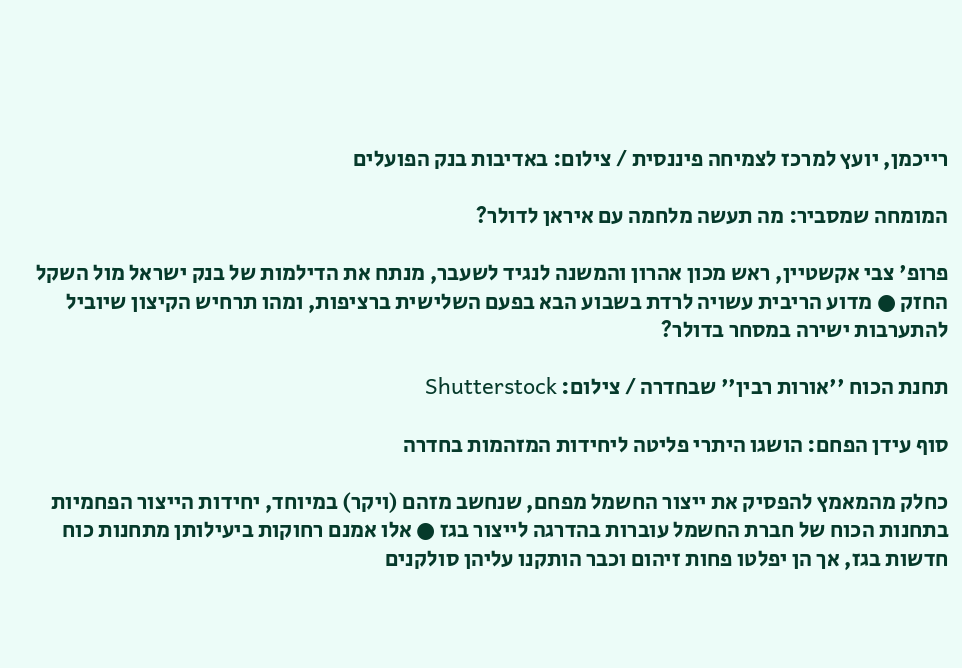רייכמן, יועץ למרכז לצמיחה פיננסית / צילום: באדיבות בנק הפועלים

המומחה שמסביר: מה תעשה מלחמה עם איראן לדולר?

פרופ' צבי אקשטיין, ראש מכון אהרון והמשנה לנגיד לשעבר, מנתח את הדילמות של בנק ישראל מול השקל החזק ● מדוע הריבית עשויה לרדת בשבוע הבא בפעם השלישית ברציפות, ומהו תרחיש הקיצון שיוביל להתערבות ישירה במסחר בדולר?

תחנת הכוח ''אורות רבין'' שבחדרה / צילום: Shutterstock

סוף עידן הפחם: הושגו היתרי פליטה ליחידות המזהמות בחדרה

כחלק מהמאמץ להפסיק את ייצור החשמל מפחם, שנחשב מזהם (ויקר) במיוחד, יחידות הייצור הפחמיות בתחנות הכוח של חברת החשמל עוברות בהדרגה לייצור בגז ● אלו אמנם רחוקות ביעילותן מתחנות כוח חדשות בגז, אך הן יפלטו פחות זיהום וכבר הותקנו עליהן סולקנים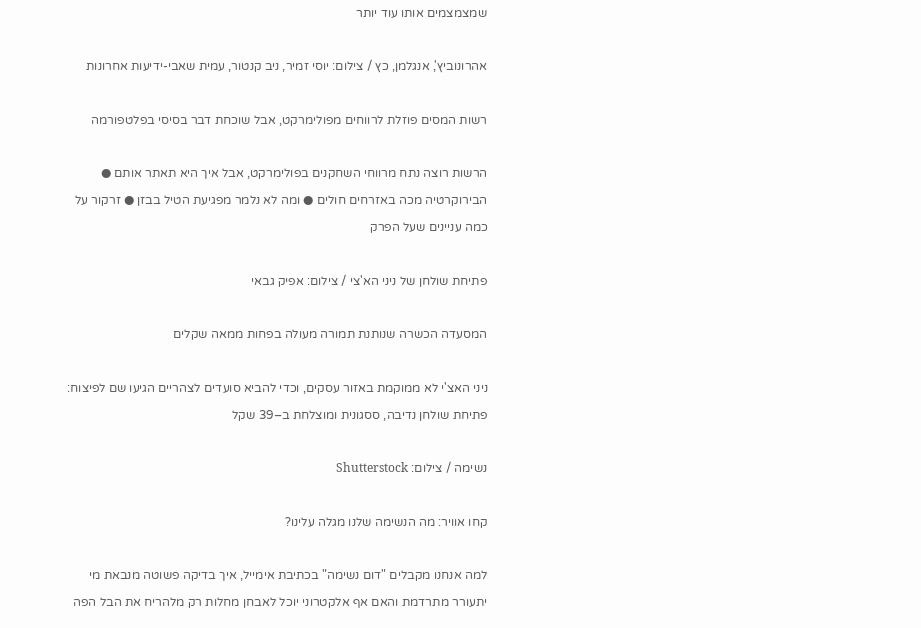שמצמצמים אותו עוד יותר

אהרונוביץ', אנגלמן, כץ / צילום: יוסי זמיר, ניב קנטור, עמית שאבי-ידיעות אחרונות

רשות המסים פוזלת לרווחים מפולימרקט, אבל שוכחת דבר בסיסי בפלטפורמה

הרשות רוצה נתח מרווחי השחקנים בפולימרקט, אבל איך היא תאתר אותם ● הבירוקרטיה מכה באזרחים חולים ● ומה לא נלמר מפגיעת הטיל בבזן ● זרקור על כמה עניינים שעל הפרק

פתיחת שולחן של ניני הא'צי / צילום: אפיק גבאי

המסעדה הכשרה שנותנת תמורה מעולה בפחות ממאה שקלים

ניני האצ'י לא ממוקמת באזור עסקים, וכדי להביא סועדים לצהריים הגיעו שם לפיצוח: פתיחת שולחן נדיבה, ססגונית ומוצלחת ב–39 שקל

נשימה / צילום: Shutterstock

קחו אוויר: מה הנשימה שלנו מגלה עלינו?

למה אנחנו מקבלים "דום נשימה" בכתיבת אימייל, איך בדיקה פשוטה מנבאת מי יתעורר מתרדמת והאם אף אלקטרוני יוכל לאבחן מחלות רק מלהריח את הבל הפה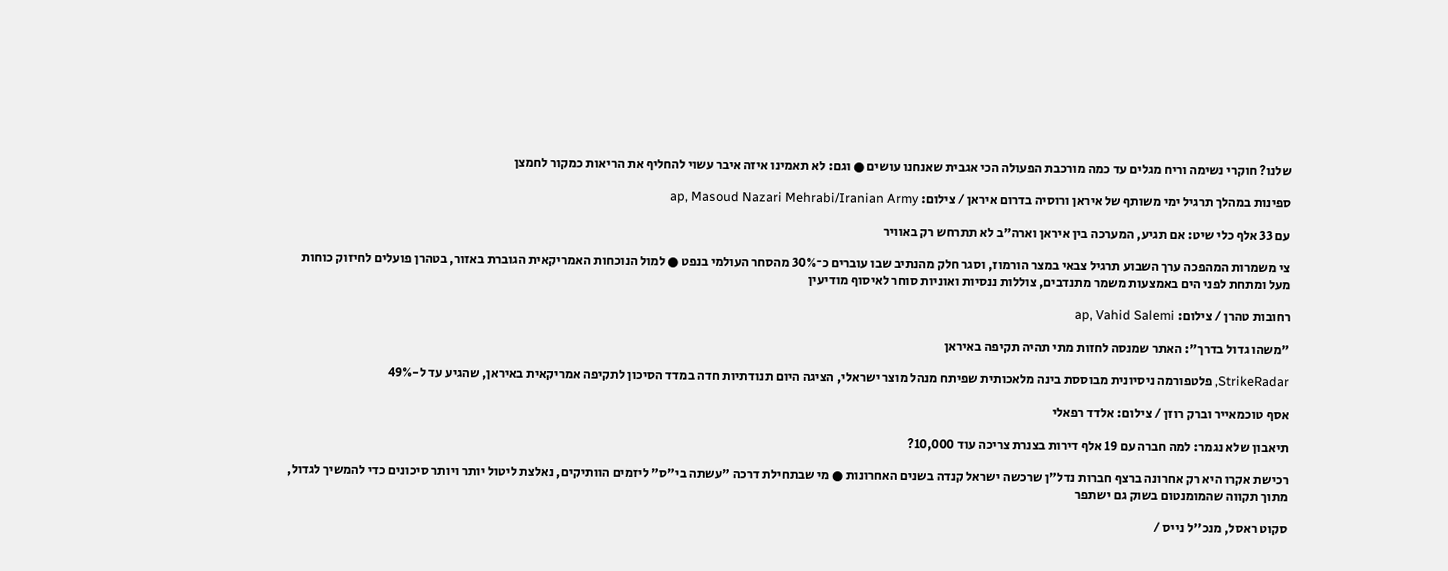שלנו? חוקרי נשימה וריח מגלים עד כמה מורכבת הפעולה הכי אגבית שאנחנו עושים ● וגם: לא תאמינו איזה איבר עשוי להחליף את הריאות כמקור לחמצן

ספינות במהלך תרגיל ימי משותף של איראן ורוסיה בדרום איראן / צילום: ap, Masoud Nazari Mehrabi/Iranian Army

עם 33 אלף כלי שיט: אם תגיע, המערכה בין איראן וארה"ב לא תתרחש רק באוויר

צי משמרות המהפכה ערך השבוע תרגיל צבאי במצר הורמוז, וסגר חלק מהנתיב שבו עוברים כ־30% מהסחר העולמי בנפט ● למול הנוכחות האמריקאית הגוברת באזור, בטהרן פועלים לחיזוק כוחות מעל ומתחת לפני הים באמצעות משמר מתנדבים, צוללות ננסיות ואוניות סוחר לאיסוף מודיעין

רחובות טהרן / צילום: ap, Vahid Salemi

"משהו גדול בדרך": האתר שמנסה לחזות מתי תהיה תקיפה באיראן

StrikeRadar, פלטפורמה ניסיונית מבוססת בינה מלאכותית שפיתח מנהל מוצר ישראלי, הציגה היום תנודתיות חדה במדד הסיכון לתקיפה אמריקאית באיראן, שהגיע עד ל-49%

אסף טוכמאייר וברק רוזן / צילום: אלדד רפאלי

תיאבון שלא נגמר: למה חברה עם 19 אלף דירות בצנרת צריכה עוד 10,000?

רכישת אקרו היא רק אחרונה ברצף חברות נדל"ן שרכשה ישראל קנדה בשנים האחרונות ● מי שבתחילת דרכה "עשתה בי"ס" ליזמים הוותיקים, נאלצת ליטול יותר ויותר סיכונים כדי להמשיך לגדול, מתוך תקווה שהמומנטום בשוק גם ישתפר

סקוט ראסל, מנכ''ל נייס /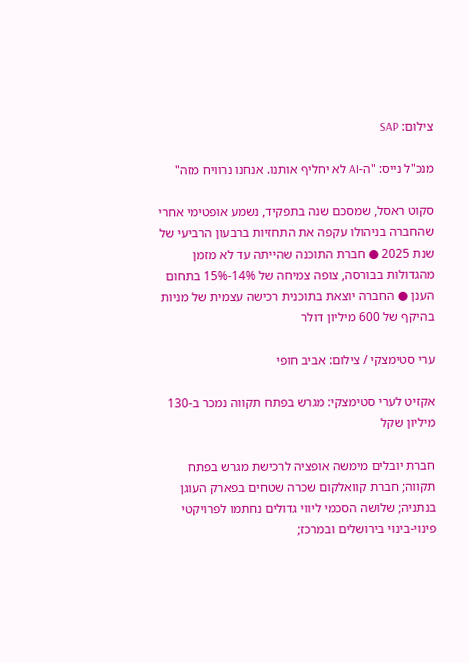צילום: SAP

מנכ"ל נייס: "ה-AI לא יחליף אותנו. אנחנו נרוויח מזה"

סקוט ראסל, שמסכם שנה בתפקיד, נשמע אופטימי אחרי שהחברה בניהולו עקפה את התחזיות ברבעון הרביעי של שנת 2025 ● חברת התוכנה שהייתה עד לא מזמן מהגדולות בבורסה, צופה צמיחה של 14%-15% בתחום הענן ● החברה יוצאת בתוכנית רכישה עצמית של מניות בהיקף של 600 מיליון דולר

ערי סטימצקי / צילום: אביב חופי

אקזיט לערי סטימצקי: מגרש בפתח תקווה נמכר ב-130 מיליון שקל

חברת יובלים מימשה אופציה לרכישת מגרש בפתח תקווה; חברת קוואלקום שכרה שטחים בפארק העוגן בנתניה; שלושה הסכמי ליווי גדולים נחתמו לפרויקטי פינוי-בינוי בירושלים ובמרכז;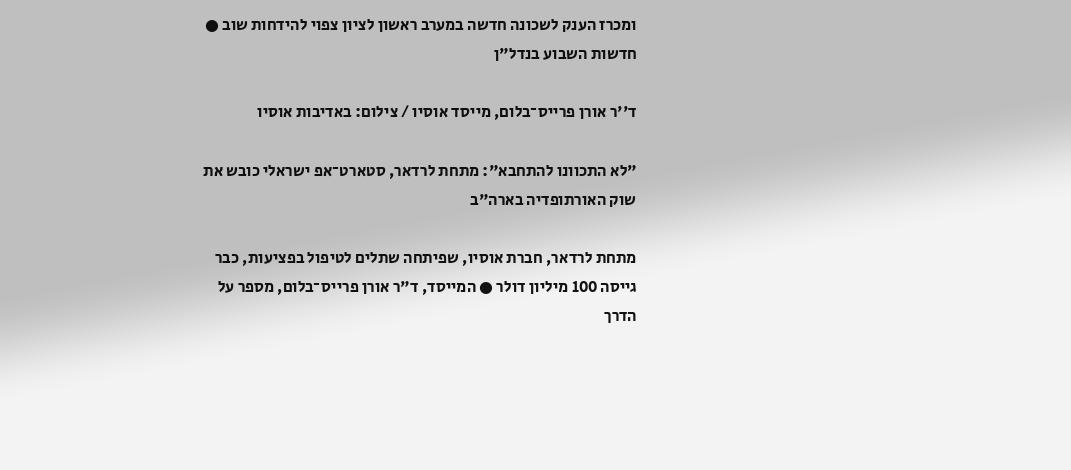ומכרז הענק לשכונה חדשה במערב ראשון לציון צפוי להידחות שוב ● חדשות השבוע בנדל"ן

ד''ר אורן פרייס־בלום, מייסד אוסיו / צילום: באדיבות אוסיו

"לא התכוונו להתחבא": מתחת לרדאר, סטארט־אפ ישראלי כובש את שוק האורתופדיה בארה"ב

מתחת לרדאר, חברת אוסיו, שפיתחה שתלים לטיפול בפציעות, כבר גייסה 100 מיליון דולר ● המייסד, ד"ר אורן פרייס־בלום, מספר על הדרך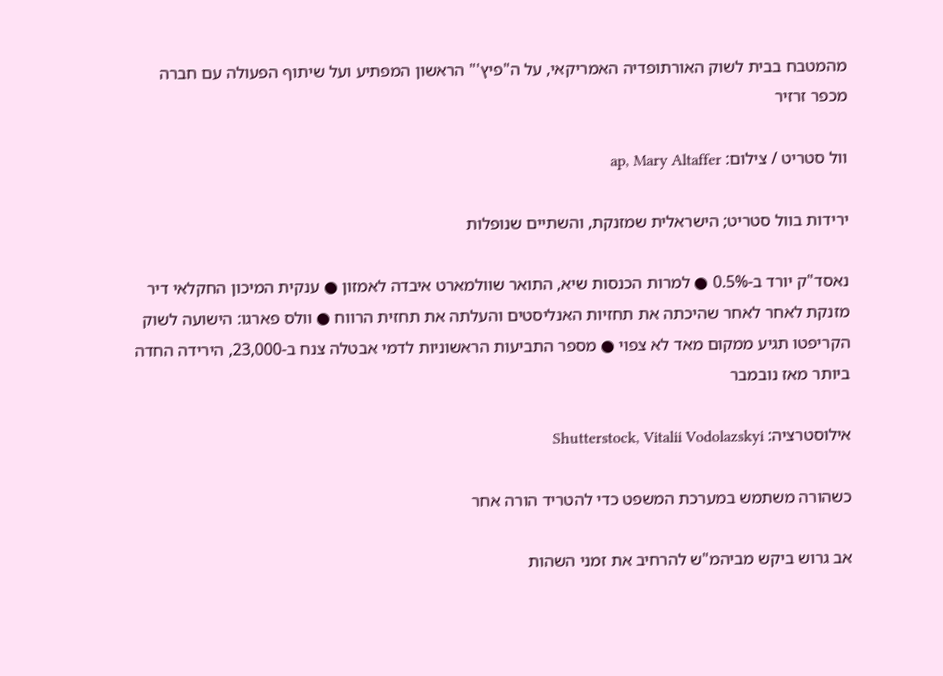מהמטבח בבית לשוק האורתופדיה האמריקאי, על ה"פיץ'" הראשון המפתיע ועל שיתוף הפעולה עם חברה מכפר זרזיר

וול סטריט / צילום: ap, Mary Altaffer

ירידות בוול סטריט; הישראלית שמזנקת, והשתיים שנופלות

נאסד"ק יורד ב-0.5% ● למרות הכנסות שיא, התואר שוולמארט איבדה לאמזון ● ענקית המיכון החקלאי דיר מזנקת לאחר לאחר שהיכתה את תחזיות האנליסטים והעלתה את תחזית הרווח ● וולס פארגו: הישועה לשוק הקריפטו תגיע ממקום מאד לא צפוי ● מספר התביעות הראשוניות לדמי אבטלה צנח ב-23,000, הירידה החדה ביותר מאז נובמבר

אילוסטרציה: Shutterstock, Vitalii Vodolazskyi

כשהורה משתמש במערכת המשפט כדי להטריד הורה אחר

אב גרוש ביקש מביהמ"ש להרחיב את זמני השהות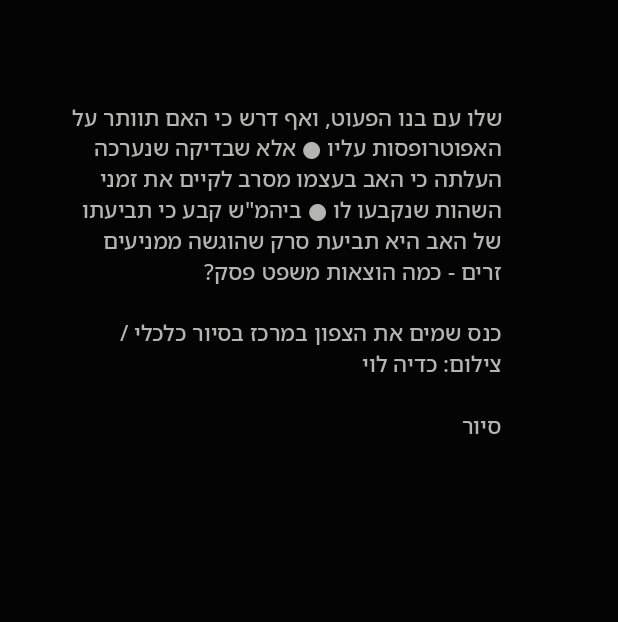שלו עם בנו הפעוט, ואף דרש כי האם תוותר על האפוטרופסות עליו ● אלא שבדיקה שנערכה העלתה כי האב בעצמו מסרב לקיים את זמני השהות שנקבעו לו ● ביהמ"ש קבע כי תביעתו של האב היא תביעת סרק שהוגשה ממניעים זרים - כמה הוצאות משפט פסק?

כנס שמים את הצפון במרכז בסיור כלכלי / צילום: כדיה לוי

סיור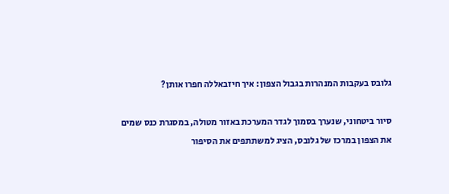גלובס בעקבות המנהרות בגבול הצפון: איך חיזבאללה חפרו אותן?

סיור ביטחוני, שנערך בסמוך לגדר המערכת באזור מטולה, במסגרת כנס שמים את הצפון במרכז של גלובס, הציג למשתתפים את הסיפור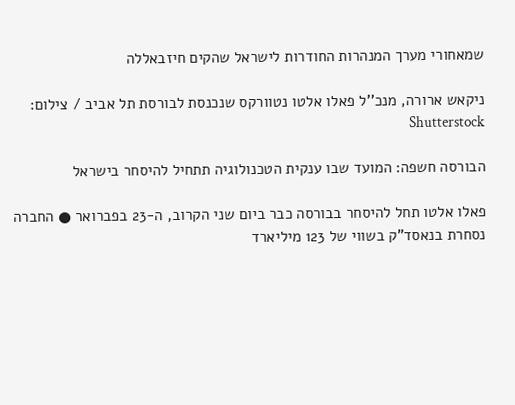שמאחורי מערך המנהרות החודרות לישראל שהקים חיזבאללה

ניקאש ארורה, מנכ''ל פאלו אלטו נטוורקס שנכנסת לבורסת תל אביב / צילום: Shutterstock

הבורסה חשפה: המועד שבו ענקית הטכנולוגיה תתחיל להיסחר בישראל

פאלו אלטו תחל להיסחר בבורסה כבר ביום שני הקרוב, ה-23 בפברואר ● החברה נסחרת בנאסד"ק בשווי של 123 מיליארד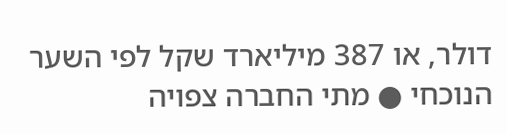דולר, או 387 מיליארד שקל לפי השער הנוכחי ● מתי החברה צפויה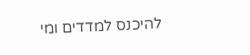להיכנס למדדים ומי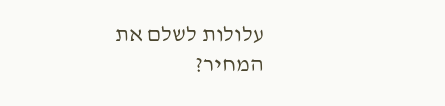עלולות לשלם את המחיר?